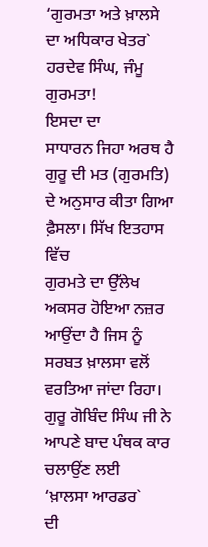‘ਗੁਰਮਤਾ ਅਤੇ ਖ਼ਾਲਸੇ ਦਾ ਅਧਿਕਾਰ ਖੇਤਰ`
ਹਰਦੇਵ ਸਿੰਘ, ਜੰਮੂ
ਗੁਰਮਤਾ!
ਇਸਦਾ ਦਾ
ਸਾਧਾਰਨ ਜਿਹਾ ਅਰਥ ਹੈ ਗੁਰੂ ਦੀ ਮਤ (ਗੁਰਮਤਿ) ਦੇ ਅਨੁਸਾਰ ਕੀਤਾ ਗਿਆ ਫ਼ੈਸਲਾ। ਸਿੱਖ ਇਤਹਾਸ ਵਿੱਚ
ਗੁਰਮਤੇ ਦਾ ਉੱਲੇਖ ਅਕਸਰ ਹੋਇਆ ਨਜ਼ਰ ਆਉਂਦਾ ਹੈ ਜਿਸ ਨੂੰ ਸਰਬਤ ਖ਼ਾਲਸਾ ਵਲੋਂ ਵਰਤਿਆ ਜਾਂਦਾ ਰਿਹਾ।
ਗੁਰੂ ਗੋਬਿੰਦ ਸਿੰਘ ਜੀ ਨੇ ਆਪਣੇ ਬਾਦ ਪੰਥਕ ਕਾਰ ਚਲਾਉਂਣ ਲਈ
‘ਖ਼ਾਲਸਾ ਆਰਡਰ`
ਦੀ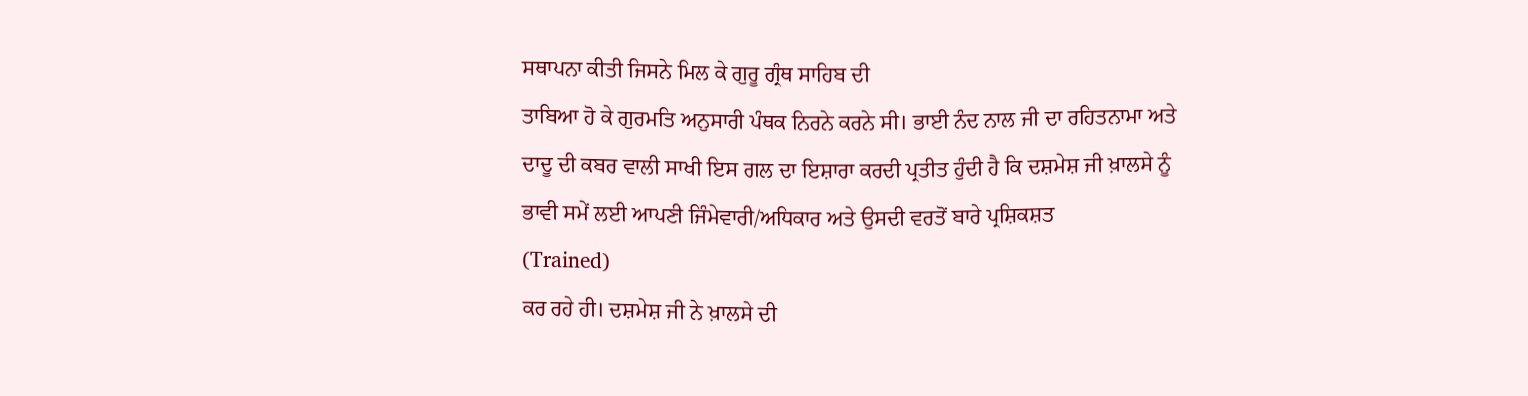ਸਥਾਪਨਾ ਕੀਤੀ ਜਿਸਨੇ ਮਿਲ ਕੇ ਗੁਰੂ ਗ੍ਰੰਥ ਸਾਹਿਬ ਦੀ
ਤਾਬਿਆ ਹੋ ਕੇ ਗੁਰਮਤਿ ਅਨੁਸਾਰੀ ਪੰਥਕ ਨਿਰਨੇ ਕਰਨੇ ਸੀ। ਭਾਈ ਨੰਦ ਨਾਲ ਜੀ ਦਾ ਰਹਿਤਨਾਮਾ ਅਤੇ
ਦਾਦੂ ਦੀ ਕਬਰ ਵਾਲੀ ਸਾਖੀ ਇਸ ਗਲ ਦਾ ਇਸ਼ਾਰਾ ਕਰਦੀ ਪ੍ਰਤੀਤ ਹੁੰਦੀ ਹੈ ਕਿ ਦਸ਼ਮੇਸ਼ ਜੀ ਖ਼ਾਲਸੇ ਨੂੰ
ਭਾਵੀ ਸਮੇਂ ਲਈ ਆਪਣੀ ਜਿੰਮੇਵਾਰੀ/ਅਧਿਕਾਰ ਅਤੇ ਉਸਦੀ ਵਰਤੋਂ ਬਾਰੇ ਪ੍ਰਸ਼ਿਕਸ਼ਤ
(Trained)
ਕਰ ਰਹੇ ਹੀ। ਦਸ਼ਮੇਸ਼ ਜੀ ਨੇ ਖ਼ਾਲਸੇ ਦੀ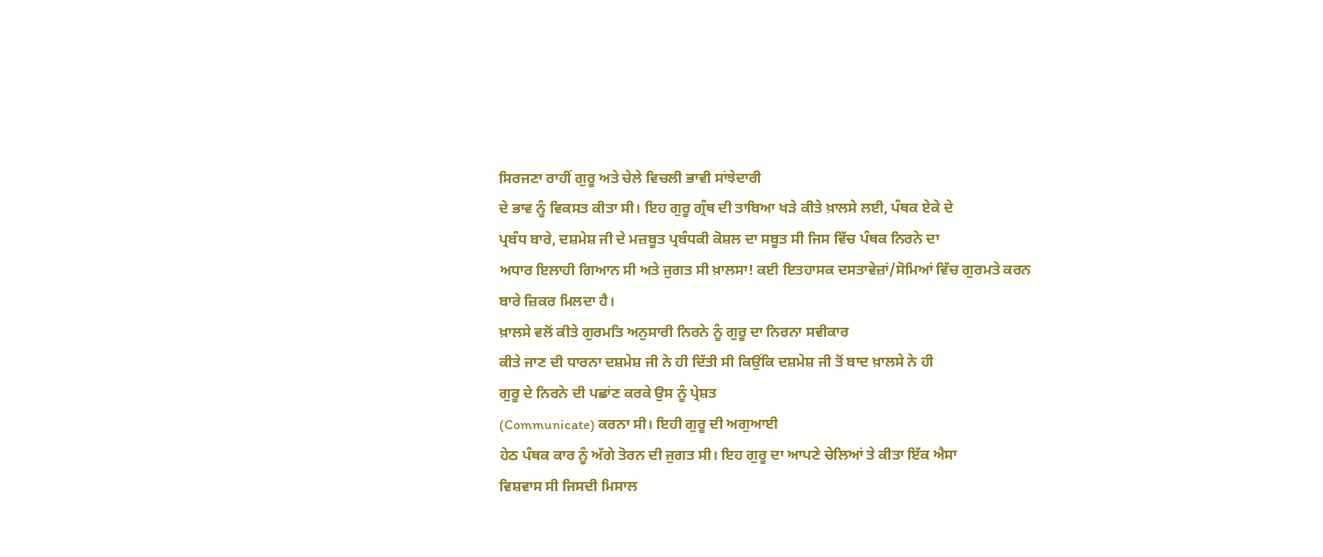ਸਿਰਜਣਾ ਰਾਹੀਂ ਗੁਰੂ ਅਤੇ ਚੇਲੇ ਵਿਚਲੀ ਭਾਵੀ ਸਾਂਝੇਦਾਰੀ
ਦੇ ਭਾਵ ਨੂੰ ਵਿਕਸਤ ਕੀਤਾ ਸੀ। ਇਹ ਗੁਰੂ ਗ੍ਰੰਥ ਦੀ ਤਾਬਿਆ ਖੜੇ ਕੀਤੇ ਖ਼ਾਲਸੇ ਲਈ, ਪੰਥਕ ਏਕੇ ਦੇ
ਪ੍ਰਬੰਧ ਬਾਰੇ, ਦਸ਼ਮੇਸ਼ ਜੀ ਦੇ ਮਜ਼ਬੂਤ ਪ੍ਰਬੰਧਕੀ ਕੋਸ਼ਲ ਦਾ ਸਬੂਤ ਸੀ ਜਿਸ ਵਿੱਚ ਪੰਥਕ ਨਿਰਨੇ ਦਾ
ਅਧਾਰ ਇਲਾਹੀ ਗਿਆਨ ਸੀ ਅਤੇ ਜੁਗਤ ਸੀ ਖ਼ਾਲਸਾ! ਕਈ ਇਤਹਾਸਕ ਦਸਤਾਵੇਜ਼ਾਂ/ਸੋਮਿਆਂ ਵਿੱਚ ਗੁਰਮਤੇ ਕਰਨ
ਬਾਰੇ ਜ਼ਿਕਰ ਮਿਲਦਾ ਹੈ।
ਖ਼ਾਲਸੇ ਵਲੋਂ ਕੀਤੇ ਗੁਰਮਤਿ ਅਨੁਸਾਰੀ ਨਿਰਨੇ ਨੂੰ ਗੁਰੂ ਦਾ ਨਿਰਨਾ ਸਵੀਕਾਰ
ਕੀਤੇ ਜਾਣ ਦੀ ਧਾਰਨਾ ਦਸ਼ਮੇਸ਼ ਜੀ ਨੇ ਹੀ ਦਿੱਤੀ ਸੀ ਕਿਉਂਕਿ ਦਸ਼ਮੇਸ਼ ਜੀ ਤੋਂ ਬਾਦ ਖ਼ਾਲਸੇ ਨੇ ਹੀ
ਗੁਰੂ ਦੇ ਨਿਰਨੇ ਦੀ ਪਛਾਂਣ ਕਰਕੇ ਉਸ ਨੂੰ ਪ੍ਰੇਸ਼ਤ
(Communicate) ਕਰਨਾ ਸੀ। ਇਹੀ ਗੁਰੂ ਦੀ ਅਗੁਆਈ
ਹੇਠ ਪੰਥਕ ਕਾਰ ਨੂੰ ਅੱਗੇ ਤੋਰਨ ਦੀ ਜੁਗਤ ਸੀ। ਇਹ ਗੁਰੂ ਦਾ ਆਪਣੇ ਚੇਲਿਆਂ ਤੇ ਕੀਤਾ ਇੱਕ ਐਸਾ
ਵਿਸ਼ਵਾਸ ਸੀ ਜਿਸਦੀ ਮਿਸਾਲ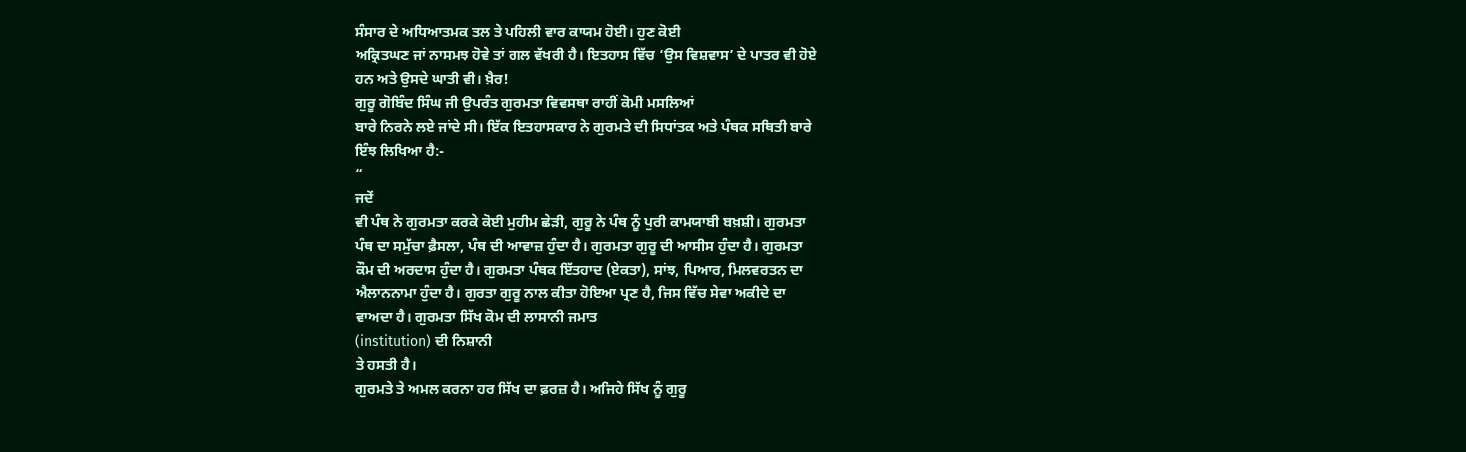ਸੰਸਾਰ ਦੇ ਅਧਿਆਤਮਕ ਤਲ ਤੇ ਪਹਿਲੀ ਵਾਰ ਕਾਯਮ ਹੋਈ। ਹੁਣ ਕੋਈ
ਅਕ੍ਰਿਤਘਣ ਜਾਂ ਨਾਸਮਝ ਹੋਵੇ ਤਾਂ ਗਲ ਵੱਖਰੀ ਹੈ। ਇਤਹਾਸ ਵਿੱਚ ‘ਉਸ ਵਿਸ਼ਵਾਸ’ ਦੇ ਪਾਤਰ ਵੀ ਹੋਏ
ਹਨ ਅਤੇ ਉਸਦੇ ਘਾਤੀ ਵੀ। ਖ਼ੈਰ!
ਗੁਰੂ ਗੋਬਿੰਦ ਸਿੰਘ ਜੀ ਉਪਰੰਤ ਗੁਰਮਤਾ ਵਿਵਸਥਾ ਰਾਹੀਂ ਕੋਮੀ ਮਸਲਿਆਂ
ਬਾਰੇ ਨਿਰਨੇ ਲਏ ਜਾਂਦੇ ਸੀ। ਇੱਕ ਇਤਹਾਸਕਾਰ ਨੇ ਗੁਰਮਤੇ ਦੀ ਸਿਧਾਂਤਕ ਅਤੇ ਪੰਥਕ ਸਥਿਤੀ ਬਾਰੇ
ਇੰਝ ਲਿਖਿਆ ਹੈ:-
“
ਜਦੇਂ
ਵੀ ਪੰਥ ਨੇ ਗੁਰਮਤਾ ਕਰਕੇ ਕੋਈ ਮੁਹੀਮ ਛੇੜੀ, ਗੁਰੂ ਨੇ ਪੰਥ ਨੂੰ ਪੁਰੀ ਕਾਮਯਾਬੀ ਬਖ਼ਸ਼ੀ। ਗੁਰਮਤਾ
ਪੰਥ ਦਾ ਸਮੁੱਚਾ ਫ਼ੈਸਲਾ, ਪੰਥ ਦੀ ਆਵਾਜ਼ ਹੁੰਦਾ ਹੈ। ਗੁਰਮਤਾ ਗੁਰੂ ਦੀ ਆਸੀਸ ਹੁੰਦਾ ਹੈ। ਗੁਰਮਤਾ
ਕੌਮ ਦੀ ਅਰਦਾਸ ਹੁੰਦਾ ਹੈ। ਗੁਰਮਤਾ ਪੰਥਕ ਇੱਤਹਾਦ (ਏਕਤਾ), ਸਾਂਝ, ਪਿਆਰ, ਮਿਲਵਰਤਨ ਦਾ
ਐਲਾਨਨਾਮਾ ਹੁੰਦਾ ਹੈ। ਗੁਰਤਾ ਗੁਰੂ ਨਾਲ ਕੀਤਾ ਹੋਇਆ ਪ੍ਰਣ ਹੈ, ਜਿਸ ਵਿੱਚ ਸੇਵਾ ਅਕੀਦੇ ਦਾ
ਵਾਅਦਾ ਹੈ। ਗੁਰਮਤਾ ਸਿੱਖ ਕੋਮ ਦੀ ਲਾਸਾਨੀ ਜਮਾਤ
(institution) ਦੀ ਨਿਸ਼ਾਨੀ
ਤੇ ਹਸਤੀ ਹੈ।
ਗੁਰਮਤੇ ਤੇ ਅਮਲ ਕਰਨਾ ਹਰ ਸਿੱਖ ਦਾ ਫ਼ਰਜ਼ ਹੈ। ਅਜਿਹੇ ਸਿੱਖ ਨੂੰ ਗੁਰੂ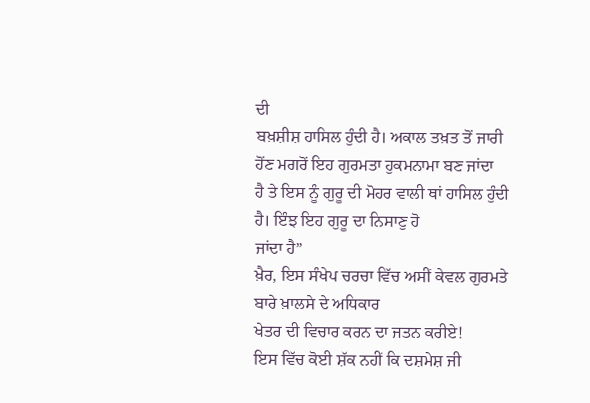ਦੀ
ਬਖ਼ਸ਼ੀਸ਼ ਹਾਸਿਲ ਹੁੰਦੀ ਹੈ। ਅਕਾਲ ਤਖ਼ਤ ਤੋਂ ਜਾਰੀ ਹੋਂਣ ਮਗਰੋਂ ਇਹ ਗੁਰਮਤਾ ਹੁਕਮਨਾਮਾ ਬਣ ਜਾਂਦਾ
ਹੈ ਤੇ ਇਸ ਨੂੰ ਗੁਰੂ ਦੀ ਮੋਹਰ ਵਾਲੀ ਥਾਂ ਹਾਸਿਲ ਹੁੰਦੀ ਹੈ। ਇੰਝ ਇਹ ਗੁਰੂ ਦਾ ਨਿਸਾਣੁ ਹੋ
ਜਾਂਦਾ ਹੈ”
ਖ਼ੈਰ, ਇਸ ਸੰਖੇਪ ਚਰਚਾ ਵਿੱਚ ਅਸੀਂ ਕੇਵਲ ਗੁਰਮਤੇ ਬਾਰੇ ਖ਼ਾਲਸੇ ਦੇ ਅਧਿਕਾਰ
ਖੇਤਰ ਦੀ ਵਿਚਾਰ ਕਰਨ ਦਾ ਜਤਨ ਕਰੀਏ!
ਇਸ ਵਿੱਚ ਕੋਈ ਸ਼ੱਕ ਨਹੀਂ ਕਿ ਦਸ਼ਮੇਸ਼ ਜੀ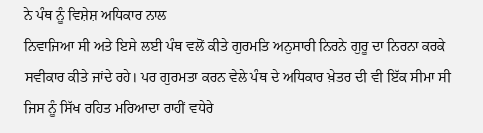ਨੇ ਪੰਥ ਨੂੰ ਵਿਸ਼ੇਸ਼ ਅਧਿਕਾਰ ਨਾਲ
ਨਿਵਾਜਿਆ ਸੀ ਅਤੇ ਇਸੇ ਲਈ ਪੰਥ ਵਲੋਂ ਕੀਤੇ ਗੁਰਮਤਿ ਅਨੁਸਾਰੀ ਨਿਰਨੇ ਗੁਰੂ ਦਾ ਨਿਰਨਾ ਕਰਕੇ
ਸਵੀਕਾਰ ਕੀਤੇ ਜਾਂਦੇ ਰਹੇ। ਪਰ ਗੁਰਮਤਾ ਕਰਨ ਵੇਲੇ ਪੰਥ ਦੇ ਅਧਿਕਾਰ ਖ਼ੇਤਰ ਦੀ ਵੀ ਇੱਕ ਸੀਮਾ ਸੀ
ਜਿਸ ਨੂੰ ਸਿੱਖ ਰਹਿਤ ਮਰਿਆਦਾ ਰਾਹੀਂ ਵਧੇਰੇ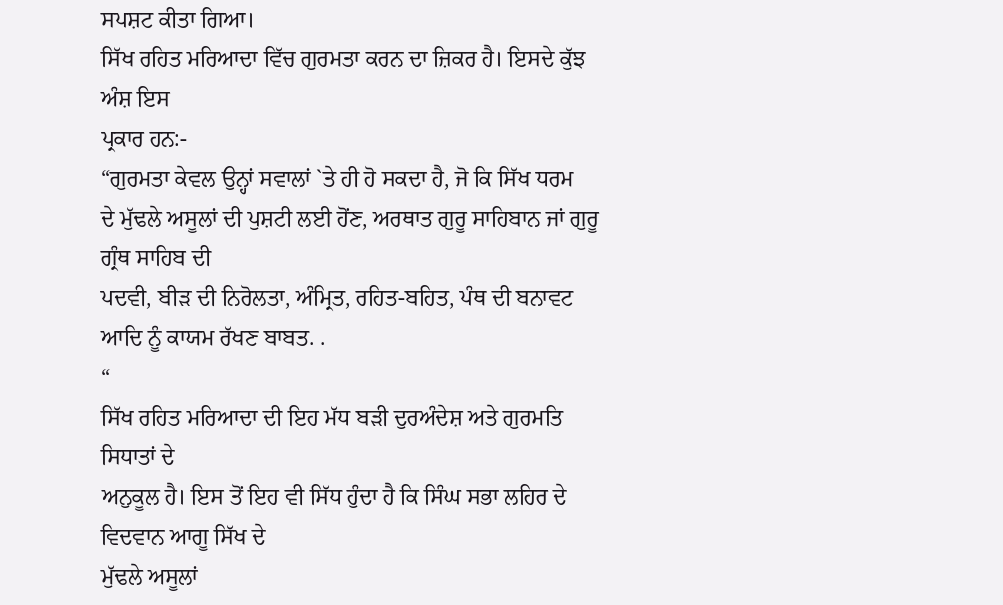ਸਪਸ਼ਟ ਕੀਤਾ ਗਿਆ।
ਸਿੱਖ ਰਹਿਤ ਮਰਿਆਦਾ ਵਿੱਚ ਗੁਰਮਤਾ ਕਰਨ ਦਾ ਜ਼ਿਕਰ ਹੈ। ਇਸਦੇ ਕੁੱਝ ਅੰਸ਼ ਇਸ
ਪ੍ਰਕਾਰ ਹਨ:-
“ਗੁਰਮਤਾ ਕੇਵਲ ਉਨ੍ਹਾਂ ਸਵਾਲਾਂ `ਤੇ ਹੀ ਹੋ ਸਕਦਾ ਹੈ, ਜੋ ਕਿ ਸਿੱਖ ਧਰਮ
ਦੇ ਮੁੱਢਲੇ ਅਸੂਲਾਂ ਦੀ ਪੁਸ਼ਟੀ ਲਈ ਹੋਂਣ, ਅਰਥਾਤ ਗੁਰੂ ਸਾਹਿਬਾਨ ਜਾਂ ਗੁਰੂ ਗ੍ਰੰਥ ਸਾਹਿਬ ਦੀ
ਪਦਵੀ, ਬੀੜ ਦੀ ਨਿਰੋਲਤਾ, ਅੰਮ੍ਰਿਤ, ਰਹਿਤ-ਬਹਿਤ, ਪੰਥ ਦੀ ਬਨਾਵਟ ਆਦਿ ਨੂੰ ਕਾਯਮ ਰੱਖਣ ਬਾਬਤ. .
“
ਸਿੱਖ ਰਹਿਤ ਮਰਿਆਦਾ ਦੀ ਇਹ ਮੱਧ ਬੜੀ ਦੁਰਅੰਦੇਸ਼ ਅਤੇ ਗੁਰਮਤਿ ਸਿਧਾਤਾਂ ਦੇ
ਅਨੁਕੂਲ ਹੈ। ਇਸ ਤੋਂ ਇਹ ਵੀ ਸਿੱਧ ਹੁੰਦਾ ਹੈ ਕਿ ਸਿੰਘ ਸਭਾ ਲਹਿਰ ਦੇ ਵਿਦਵਾਨ ਆਗੂ ਸਿੱਖ ਦੇ
ਮੁੱਢਲੇ ਅਸੂਲਾਂ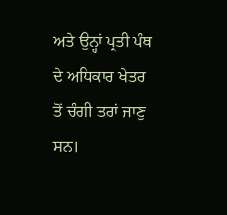ਅਤੇ ਉਨ੍ਹਾਂ ਪ੍ਰਤੀ ਪੰਥ ਦੇ ਅਧਿਕਾਰ ਖੇਤਰ ਤੋਂ ਚੰਗੀ ਤਰਾਂ ਜਾਣੁ ਸਨ।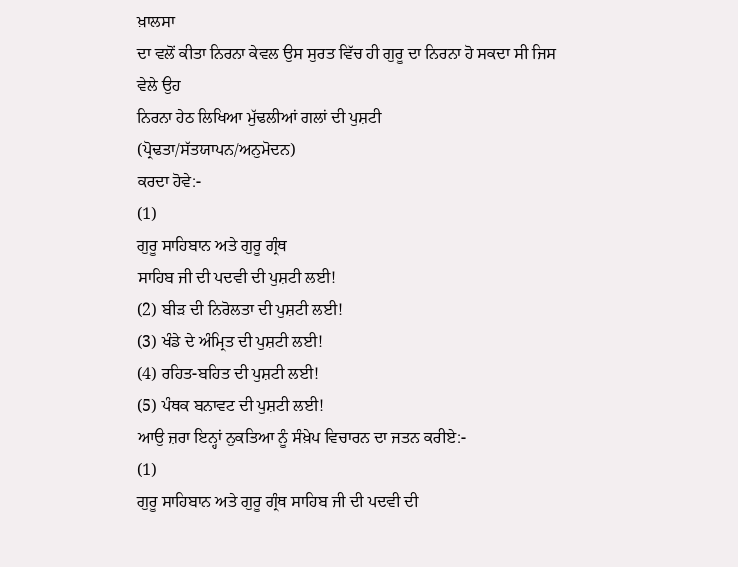ਖ਼ਾਲਸਾ
ਦਾ ਵਲੋਂ ਕੀਤਾ ਨਿਰਨਾ ਕੇਵਲ ਉਸ ਸੁਰਤ ਵਿੱਚ ਹੀ ਗੁਰੂ ਦਾ ਨਿਰਨਾ ਹੋ ਸਕਦਾ ਸੀ ਜਿਸ ਵੇਲੇ ਉਹ
ਨਿਰਨਾ ਹੇਠ ਲਿਖਿਆ ਮੁੱਢਲੀਆਂ ਗਲਾਂ ਦੀ ਪੁਸ਼ਟੀ
(ਪ੍ਰੋਢਤਾ/ਸੱਤਯਾਪਨ/ਅਨੁਮੋਦਨ)
ਕਰਦਾ ਹੋਵੇ:-
(1)
ਗੁਰੂ ਸਾਹਿਬਾਨ ਅਤੇ ਗੁਰੂ ਗ੍ਰੰਥ
ਸਾਹਿਬ ਜੀ ਦੀ ਪਦਵੀ ਦੀ ਪੁਸ਼ਟੀ ਲਈ!
(2) ਬੀੜ ਦੀ ਨਿਰੋਲਤਾ ਦੀ ਪੁਸ਼ਟੀ ਲਈ!
(3) ਖੰਡੇ ਦੇ ਅੰਮ੍ਰਿਤ ਦੀ ਪੁਸ਼ਟੀ ਲਈ!
(4) ਰਹਿਤ-ਬਹਿਤ ਦੀ ਪੁਸ਼ਟੀ ਲਈ!
(5) ਪੰਥਕ ਬਨਾਵਟ ਦੀ ਪੁਸ਼ਟੀ ਲਈ!
ਆਉ ਜ਼ਰਾ ਇਨ੍ਹਾਂ ਨੁਕਤਿਆ ਨੂੰ ਸੰਖ਼ੇਪ ਵਿਚਾਰਨ ਦਾ ਜਤਨ ਕਰੀਏ:-
(1)
ਗੁਰੂ ਸਾਹਿਬਾਨ ਅਤੇ ਗੁਰੂ ਗ੍ਰੰਥ ਸਾਹਿਬ ਜੀ ਦੀ ਪਦਵੀ ਦੀ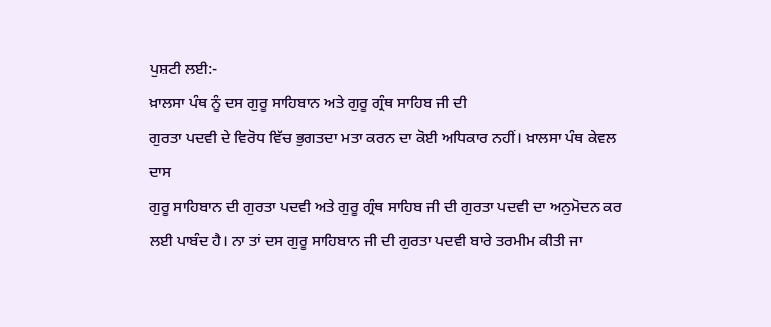ਪੁਸ਼ਟੀ ਲਈ:-
ਖ਼ਾਲਸਾ ਪੰਥ ਨੂੰ ਦਸ ਗੁਰੂ ਸਾਹਿਬਾਨ ਅਤੇ ਗੁਰੂ ਗ੍ਰੰਥ ਸਾਹਿਬ ਜੀ ਦੀ
ਗੁਰਤਾ ਪਦਵੀ ਦੇ ਵਿਰੋਧ ਵਿੱਚ ਭੁਗਤਦਾ ਮਤਾ ਕਰਨ ਦਾ ਕੋਈ ਅਧਿਕਾਰ ਨਹੀਂ। ਖ਼ਾਲਸਾ ਪੰਥ ਕੇਵਲ ਦਾਸ
ਗੁਰੂ ਸਾਹਿਬਾਨ ਦੀ ਗੁਰਤਾ ਪਦਵੀ ਅਤੇ ਗੁਰੂ ਗ੍ਰੰਥ ਸਾਹਿਬ ਜੀ ਦੀ ਗੁਰਤਾ ਪਦਵੀ ਦਾ ਅਨੁਮੋਦਨ ਕਰ
ਲਈ ਪਾਬੰਦ ਹੈ। ਨਾ ਤਾਂ ਦਸ ਗੁਰੂ ਸਾਹਿਬਾਨ ਜੀ ਦੀ ਗੁਰਤਾ ਪਦਵੀ ਬਾਰੇ ਤਰਮੀਮ ਕੀਤੀ ਜਾ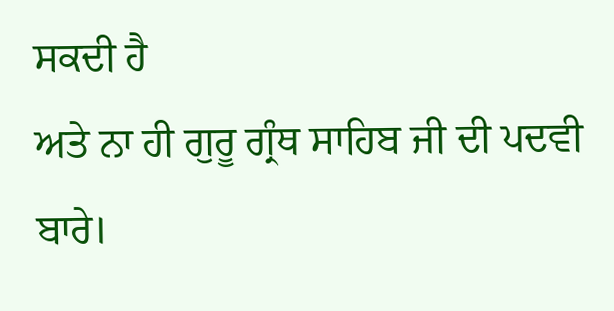ਸਕਦੀ ਹੈ
ਅਤੇ ਨਾ ਹੀ ਗੁਰੂ ਗ੍ਰੰਥ ਸਾਹਿਬ ਜੀ ਦੀ ਪਦਵੀ ਬਾਰੇ।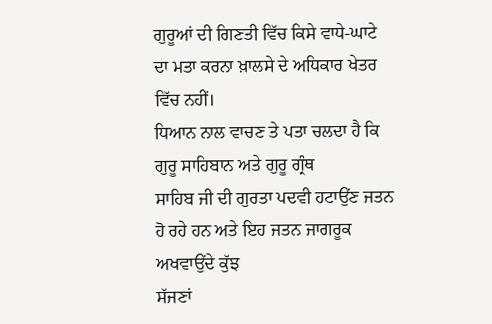ਗੁਰੂਆਂ ਦੀ ਗਿਣਤੀ ਵਿੱਚ ਕਿਸੇ ਵਾਧੇ-ਘਾਟੇ
ਦਾ ਮਤਾ ਕਰਨਾ ਖ਼ਾਲਸੇ ਦੇ ਅਧਿਕਾਰ ਖੇਤਰ ਵਿੱਚ ਨਹੀਂ।
ਧਿਆਨ ਨਾਲ ਵਾਚਣ ਤੇ ਪਤਾ ਚਲਦਾ ਹੈ ਕਿ ਗੁਰੂ ਸਾਹਿਬਾਨ ਅਤੇ ਗੁਰੂ ਗ੍ਰੰਥ
ਸਾਹਿਬ ਜੀ ਦੀ ਗੁਰਤਾ ਪਦਵੀ ਹਟਾਉਂਣ ਜਤਨ ਹੋ ਰਹੇ ਹਨ ਅਤੇ ਇਹ ਜਤਨ ਜਾਗਰੂਕ ਅਖਵਾਉਂਦੇ ਕੁੱਝ
ਸੱਜਣਾਂ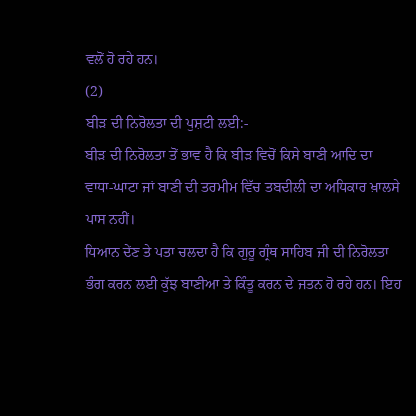ਵਲੋਂ ਹੋ ਰਹੇ ਹਨ।
(2)
ਬੀੜ ਦੀ ਨਿਰੋਲਤਾ ਦੀ ਪੁਸ਼ਟੀ ਲਈ:-
ਬੀੜ ਦੀ ਨਿਰੋਲਤਾ ਤੋਂ ਭਾਵ ਹੈ ਕਿ ਬੀੜ ਵਿਚੋਂ ਕਿਸੇ ਬਾਣੀ ਆਦਿ ਦਾ
ਵਾਧਾ-ਘਾਟਾ ਜਾਂ ਬਾਣੀ ਦੀ ਤਰਮੀਮ ਵਿੱਚ ਤਬਦੀਲੀ ਦਾ ਅਧਿਕਾਰ ਖ਼ਾਲਸੇ ਪਾਸ ਨਹੀਂ।
ਧਿਆਨ ਦੇਂਣ ਤੇ ਪਤਾ ਚਲਦਾ ਹੈ ਕਿ ਗੁਰੂ ਗ੍ਰੰਥ ਸਾਹਿਬ ਜੀ ਦੀ ਨਿਰੋਲਤਾ
ਭੰਗ ਕਰਨ ਲਈ ਕੁੱਝ ਬਾਣੀਆ ਤੇ ਕਿੰਤੂ ਕਰਨ ਦੇ ਜਤਨ ਹੋ ਰਹੇ ਹਨ। ਇਹ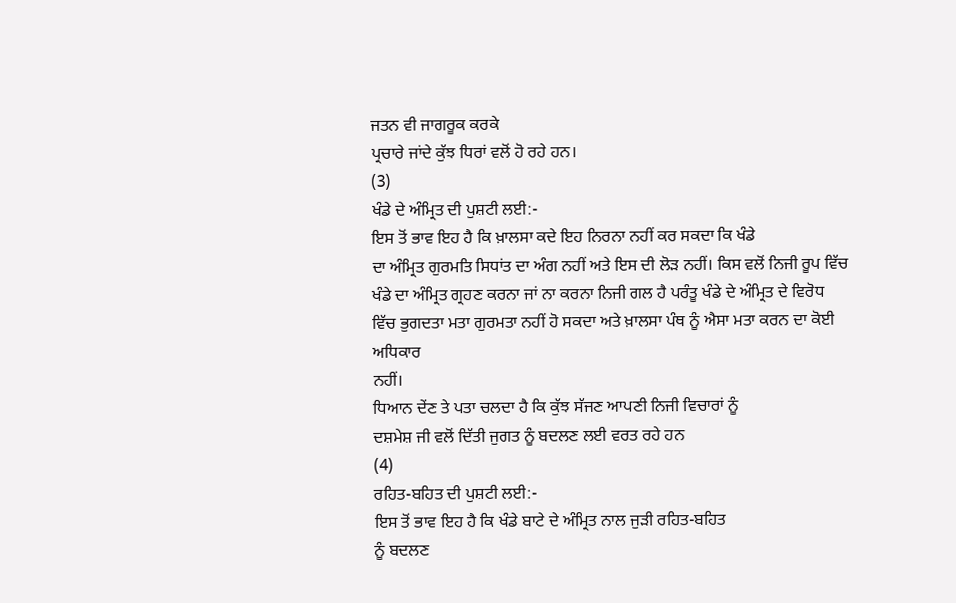ਜਤਨ ਵੀ ਜਾਗਰੂਕ ਕਰਕੇ
ਪ੍ਰਚਾਰੇ ਜਾਂਦੇ ਕੁੱਝ ਧਿਰਾਂ ਵਲੋਂ ਹੋ ਰਹੇ ਹਨ।
(3)
ਖੰਡੇ ਦੇ ਅੰਮ੍ਰਿਤ ਦੀ ਪੁਸ਼ਟੀ ਲਈ:-
ਇਸ ਤੋਂ ਭਾਵ ਇਹ ਹੈ ਕਿ ਖ਼ਾਲਸਾ ਕਦੇ ਇਹ ਨਿਰਨਾ ਨਹੀਂ ਕਰ ਸਕਦਾ ਕਿ ਖੰਡੇ
ਦਾ ਅੰਮ੍ਰਿਤ ਗੁਰਮਤਿ ਸਿਧਾਂਤ ਦਾ ਅੰਗ ਨਹੀਂ ਅਤੇ ਇਸ ਦੀ ਲੋੜ ਨਹੀਂ। ਕਿਸ ਵਲੋਂ ਨਿਜੀ ਰੂਪ ਵਿੱਚ
ਖੰਡੇ ਦਾ ਅੰਮ੍ਰਿਤ ਗ੍ਰਹਣ ਕਰਨਾ ਜਾਂ ਨਾ ਕਰਨਾ ਨਿਜੀ ਗਲ ਹੈ ਪਰੰਤੂ ਖੰਡੇ ਦੇ ਅੰਮ੍ਰਿਤ ਦੇ ਵਿਰੋਧ
ਵਿੱਚ ਭੁਗਦਤਾ ਮਤਾ ਗੁਰਮਤਾ ਨਹੀਂ ਹੋ ਸਕਦਾ ਅਤੇ ਖ਼ਾਲਸਾ ਪੰਥ ਨੂੰ ਐਸਾ ਮਤਾ ਕਰਨ ਦਾ ਕੋਈ ਅਧਿਕਾਰ
ਨਹੀਂ।
ਧਿਆਨ ਦੇਂਣ ਤੇ ਪਤਾ ਚਲਦਾ ਹੈ ਕਿ ਕੁੱਝ ਸੱਜਣ ਆਪਣੀ ਨਿਜੀ ਵਿਚਾਰਾਂ ਨੂੰ
ਦਸ਼ਮੇਸ਼ ਜੀ ਵਲੋਂ ਦਿੱਤੀ ਜੁਗਤ ਨੂੰ ਬਦਲਣ ਲਈ ਵਰਤ ਰਹੇ ਹਨ
(4)
ਰਹਿਤ-ਬਹਿਤ ਦੀ ਪੁਸ਼ਟੀ ਲਈ:-
ਇਸ ਤੋਂ ਭਾਵ ਇਹ ਹੈ ਕਿ ਖੰਡੇ ਬਾਟੇ ਦੇ ਅੰਮ੍ਰਿਤ ਨਾਲ ਜੁੜੀ ਰਹਿਤ-ਬਹਿਤ
ਨੂੰ ਬਦਲਣ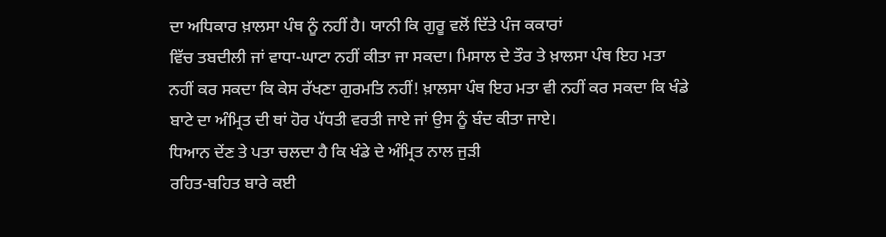ਦਾ ਅਧਿਕਾਰ ਖ਼ਾਲਸਾ ਪੰਥ ਨੂੰ ਨਹੀਂ ਹੈ। ਯਾਨੀ ਕਿ ਗੁਰੂ ਵਲੋਂ ਦਿੱਤੇ ਪੰਜ ਕਕਾਰਾਂ
ਵਿੱਚ ਤਬਦੀਲੀ ਜਾਂ ਵਾਧਾ-ਘਾਟਾ ਨਹੀਂ ਕੀਤਾ ਜਾ ਸਕਦਾ। ਮਿਸਾਲ ਦੇ ਤੌਰ ਤੇ ਖ਼ਾਲਸਾ ਪੰਥ ਇਹ ਮਤਾ
ਨਹੀਂ ਕਰ ਸਕਦਾ ਕਿ ਕੇਸ ਰੱਖਣਾ ਗੁਰਮਤਿ ਨਹੀਂ! ਖ਼ਾਲਸਾ ਪੰਥ ਇਹ ਮਤਾ ਵੀ ਨਹੀਂ ਕਰ ਸਕਦਾ ਕਿ ਖੰਡੇ
ਬਾਟੇ ਦਾ ਅੰਮ੍ਰਿਤ ਦੀ ਥਾਂ ਹੋਰ ਪੱਧਤੀ ਵਰਤੀ ਜਾਏ ਜਾਂ ਉਸ ਨੂੰ ਬੰਦ ਕੀਤਾ ਜਾਏ।
ਧਿਆਨ ਦੇਂਣ ਤੇ ਪਤਾ ਚਲਦਾ ਹੈ ਕਿ ਖੰਡੇ ਦੇ ਅੰਮ੍ਰਿਤ ਨਾਲ ਜੁੜੀ
ਰਹਿਤ-ਬਹਿਤ ਬਾਰੇ ਕਈ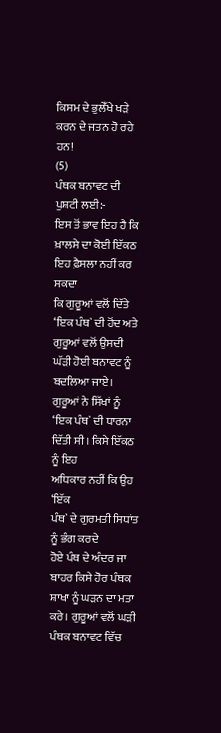ਕਿਸਮ ਦੇ ਭੁਲੇੱਖੇ ਖੜੇ ਕਰਨ ਦੇ ਜਤਨ ਹੋ ਰਹੇ ਹਨ!
(5)
ਪੰਥਕ ਬਨਾਵਟ ਦੀ ਪੁਸ਼ਟੀ ਲਈ:-
ਇਸ ਤੋਂ ਭਾਵ ਇਹ ਹੈ ਕਿ ਖ਼ਾਲਸੇ ਦਾ ਕੋਈ ਇੱਕਠ ਇਹ ਫ਼ੈਸਲਾ ਨਹੀਂ ਕਰ ਸਕਦਾ
ਕਿ ਗੁਰੂਆਂ ਵਲੋਂ ਦਿੱਤੇ ‘ਇਕ ਪੰਥ` ਦੀ ਹੋਂਦ ਅਤੇ ਗੁਰੂਆਂ ਵਲੋਂ ਉਸਦੀ ਘੱੜੀ ਹੋਈ ਬਨਾਵਟ ਨੂੰ
ਬਦਲਿਆ ਜਾਏ। ਗੁਰੂਆਂ ਨੇ ਸਿੱਖਾਂ ਨੂੰ ‘ਇਕ ਪੰਥ` ਦੀ ਧਾਰਨਾ ਦਿੱਤੀ ਸੀ। ਕਿਸੇ ਇੱਕਠ ਨੂੰ ਇਹ
ਅਧਿਕਾਰ ਨਹੀਂ ਕਿ ਉਹ
‘ਇੱਕ
ਪੰਥ` ਦੇ ਗੁਰਮਤੀ ਸਿਧਾਂਤ ਨੂੰ ਭੰਗ ਕਰਦੇ
ਹੋਏ ਪੰਥ ਦੇ ਅੰਦਰ ਜਾ ਬਾਹਰ ਕਿਸੇ ਹੋਰ ਪੰਥਕ ਸ਼ਾਖਾ ਨੂੰ ਘੜਨ ਦਾ ਮਤਾ ਕਰੇ। ਗੁਰੂਆਂ ਵਲੋਂ ਘੜੀ
ਪੰਥਕ ਬਨਾਵਟ ਵਿੱਚ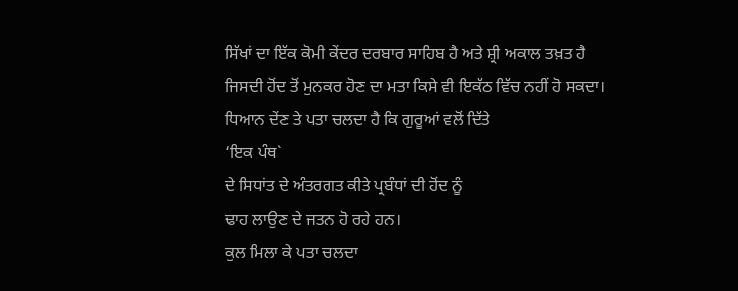ਸਿੱਖਾਂ ਦਾ ਇੱਕ ਕੋਮੀ ਕੇਂਦਰ ਦਰਬਾਰ ਸਾਹਿਬ ਹੈ ਅਤੇ ਸ਼੍ਰੀ ਅਕਾਲ ਤਖ਼ਤ ਹੈ
ਜਿਸਦੀ ਹੋਂਦ ਤੋਂ ਮੁਨਕਰ ਹੋਣ ਦਾ ਮਤਾ ਕਿਸੇ ਵੀ ਇਕੱਠ ਵਿੱਚ ਨਹੀਂ ਹੋ ਸਕਦਾ।
ਧਿਆਨ ਦੇਂਣ ਤੇ ਪਤਾ ਚਲਦਾ ਹੈ ਕਿ ਗੁਰੂਆਂ ਵਲੋਂ ਦਿੱਤੇ
‘ਇਕ ਪੰਥ`
ਦੇ ਸਿਧਾਂਤ ਦੇ ਅੰਤਰਗਤ ਕੀਤੇ ਪ੍ਰਬੰਧਾਂ ਦੀ ਹੋਂਦ ਨੂੰ
ਢਾਹ ਲਾਉਣ ਦੇ ਜਤਨ ਹੋ ਰਹੇ ਹਨ।
ਕੁਲ ਮਿਲਾ ਕੇ ਪਤਾ ਚਲਦਾ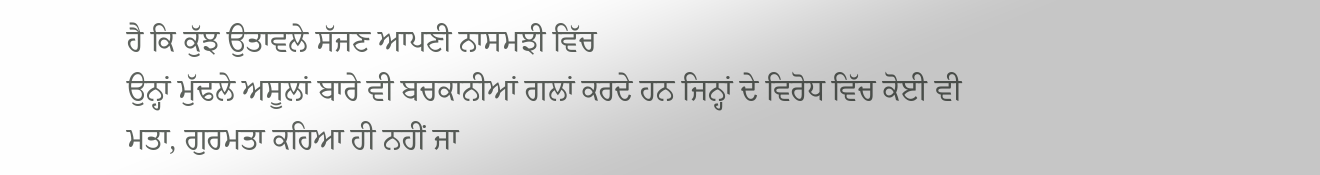ਹੈ ਕਿ ਕੁੱਝ ਉਤਾਵਲੇ ਸੱਜਣ ਆਪਣੀ ਨਾਸਮਝੀ ਵਿੱਚ
ਉਨ੍ਹਾਂ ਮੁੱਢਲੇ ਅਸੂਲਾਂ ਬਾਰੇ ਵੀ ਬਚਕਾਨੀਆਂ ਗਲਾਂ ਕਰਦੇ ਹਨ ਜਿਨ੍ਹਾਂ ਦੇ ਵਿਰੋਧ ਵਿੱਚ ਕੋਈ ਵੀ
ਮਤਾ, ਗੁਰਮਤਾ ਕਹਿਆ ਹੀ ਨਹੀਂ ਜਾ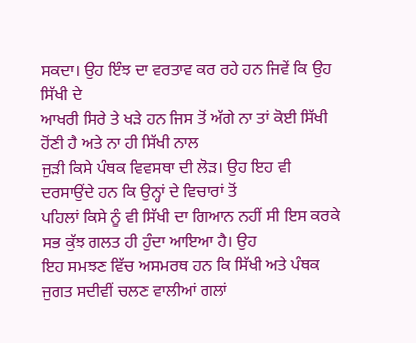ਸਕਦਾ। ਉਹ ਇੰਝ ਦਾ ਵਰਤਾਵ ਕਰ ਰਹੇ ਹਨ ਜਿਵੇਂ ਕਿ ਉਹ ਸਿੱਖੀ ਦੇ
ਆਖਰੀ ਸਿਰੇ ਤੇ ਖੜੇ ਹਨ ਜਿਸ ਤੋਂ ਅੱਗੇ ਨਾ ਤਾਂ ਕੋਈ ਸਿੱਖੀ ਹੋਂਣੀ ਹੈ ਅਤੇ ਨਾ ਹੀ ਸਿੱਖੀ ਨਾਲ
ਜੁੜੀ ਕਿਸੇ ਪੰਥਕ ਵਿਵਸਥਾ ਦੀ ਲੋੜ। ਉਹ ਇਹ ਵੀ ਦਰਸਾਉਂਦੇ ਹਨ ਕਿ ਉਨ੍ਹਾਂ ਦੇ ਵਿਚਾਰਾਂ ਤੋਂ
ਪਹਿਲਾਂ ਕਿਸੇ ਨੂੰ ਵੀ ਸਿੱਖੀ ਦਾ ਗਿਆਨ ਨਹੀਂ ਸੀ ਇਸ ਕਰਕੇ ਸਭ ਕੁੱਝ ਗਲਤ ਹੀ ਹੁੰਦਾ ਆਇਆ ਹੈ। ਉਹ
ਇਹ ਸਮਝਣ ਵਿੱਚ ਅਸਮਰਥ ਹਨ ਕਿ ਸਿੱਖੀ ਅਤੇ ਪੰਥਕ ਜੁਗਤ ਸਦੀਵੀਂ ਚਲਣ ਵਾਲੀਆਂ ਗਲਾਂ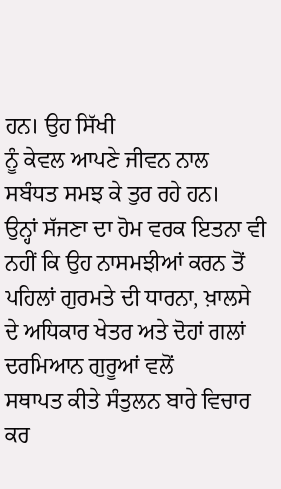ਹਨ। ਉਹ ਸਿੱਖੀ
ਨੂੰ ਕੇਵਲ ਆਪਣੇ ਜੀਵਨ ਨਾਲ ਸਬੰਧਤ ਸਮਝ ਕੇ ਤੁਰ ਰਹੇ ਹਨ।
ਉਨ੍ਹਾਂ ਸੱਜਣਾ ਦਾ ਹੋਮ ਵਰਕ ਇਤਨਾ ਵੀ ਨਹੀਂ ਕਿ ਉਹ ਨਾਸਮਝੀਆਂ ਕਰਨ ਤੋਂ
ਪਹਿਲਾਂ ਗੁਰਮਤੇ ਦੀ ਧਾਰਨਾ, ਖ਼ਾਲਸੇ ਦੇ ਅਧਿਕਾਰ ਖੇਤਰ ਅਤੇ ਦੋਹਾਂ ਗਲਾਂ ਦਰਮਿਆਨ ਗੁਰੂਆਂ ਵਲੋਂ
ਸਥਾਪਤ ਕੀਤੇ ਸੰਤੁਲਨ ਬਾਰੇ ਵਿਚਾਰ ਕਰ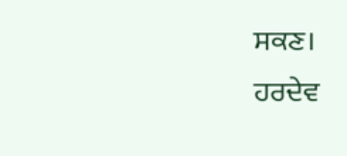ਸਕਣ।
ਹਰਦੇਵ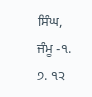ਸਿੰਘ, ਜੰਮੂ -੧. ੭. ੧੨